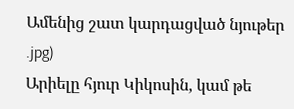Ամենից շատ կարդացված նյութեր
.jpg)
Արիելը հյուր Կիկոսին, կամ թե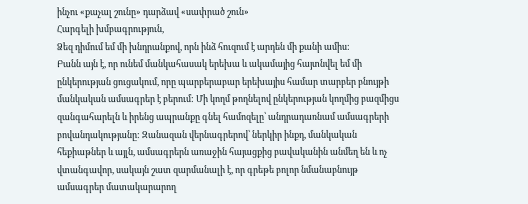ինչու «քաչալ շունը» դարձավ «սափրած շուն»
Հարգելի խմբագրություն,
Ձեզ դիմում եմ մի խնդրանքով, որն ինձ հուզում է արդեն մի քանի ամիս:
Բանն այն է, որ ունեմ մանկահասակ երեխա և ակամայից հայտնվել եմ մի ընկերության ցուցակում, որը պարբերաբար երեխայիս համար տարբեր բնույթի մանկական ամսագրեր է բերում: Մի կողմ թողնելով ընկերության կողմից բազմիցս զանգահարելն և իրենց ապրանքը գնել համոզելը՝ անդրադառնամ ամսագրերի բովանդակությանը: Զանազան վերնագրերով՝ ներկիր ինքդ, մանկական հեքիաթներ և այլն, ամսագրերն առաջին հայացքից բավականին անմեղ են և ոչ վտանգավոր, սակայն շատ զարմանալի է, որ գրեթե բոլոր նմանաբնույթ ամսագրեր մատակարարող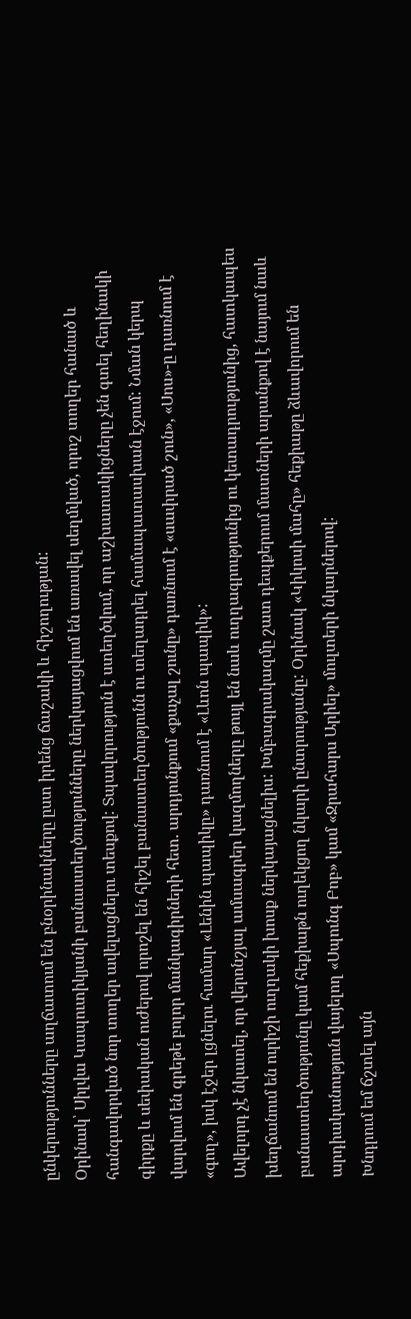ընկերությունները աղճատում են բնօրինակները ըստ իրենց ճաշակի և հիշողության:
Օրինակ՝ Սիլվա Կապուտիկյանի բանաստեղծությունները ներկայացվում են առավել սեղմված, որոշ տողեր հանած և հանգավորված նոր տողեր ավելացնելու տեսքով: Տպավորություն է ստեղծվում, որ աշխատակիցները չեն գտել հեղինակի գիրքը և սեփական ուժերով որոշել են հիշել բանաստեղծությունն ու տեղադրել համապատասխան էջում: Նման կերպ վարվում են գրեթե բոլոր մանկագիրների հետ. արդյունքում «քաչալ շունը» դառնում է «սափրած շուն», «Սոս»-ը դառնում է «գող», իսկ էջեր լցնելու համար «Լենին պապիկը» դառնում է «Լևոն պապիկ»:
Ավելորդ չէ նկատել, որ վերոնշյալ ամսագրեր կազմողները թույլ են նաև ուղղագրությունից ու կետադրությունից, հատկապես խեղճանում են ուրիշի ուղղակի խոսք ներկայացնելիս: Խմբագրակազմը շատ դեպքերում մատների արանքով է նայում նաև բանաստեղծությունը կամ հեքիաթն ուղեկցող նկարի ընտրությանը: Օրինակ «Կիկոսի մահը» հեքիաթը ձևավորում են արդիականություն վայելող «Սպունգ Բոբ» կամ «Ջրահարս Արիել» մուլտերի նկարներով:
Խնդրում եմ ճշտել այն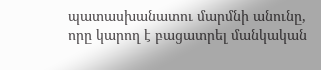պատասխանատու մարմնի անունը, որը կարող է բացատրել մանկական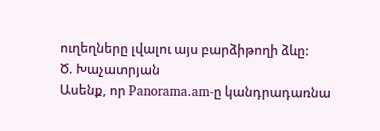ուղեղները լվալու այս բարձիթողի ձևը:
Ծ. Խաչատրյան
Ասենք, որ Panorama.am-ը կանդրադառնա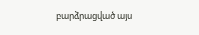բարձրացված այս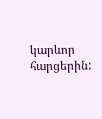կարևոր հարցերին: